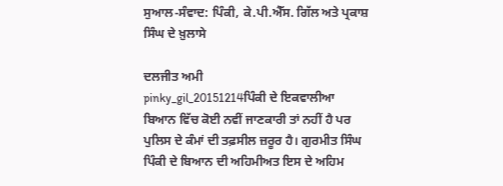ਸੁਆਲ-ਸੰਵਾਦ: ਪਿੰਕੀ, ਕੇ.ਪੀ.ਐੱਸ. ਗਿੱਲ ਅਤੇ ਪ੍ਰਕਾਸ਼ ਸਿੰਘ ਦੇ ਖ਼ੁਲਾਸੇ

ਦਲਜੀਤ ਅਮੀ
pinky_gil_20151214ਪਿੰਕੀ ਦੇ ਇਕਵਾਲੀਆ ਬਿਆਨ ਵਿੱਚ ਕੋਈ ਨਵੀਂ ਜਾਣਕਾਰੀ ਤਾਂ ਨਹੀਂ ਹੈ ਪਰ ਪੁਲਿਸ ਦੇ ਕੰਮਾਂ ਦੀ ਤਫ਼ਸੀਲ ਜ਼ਰੂਰ ਹੈ। ਗੁਰਮੀਤ ਸਿੰਘ ਪਿੰਕੀ ਦੇ ਬਿਆਨ ਦੀ ਅਹਿਮੀਅਤ ਇਸ ਦੇ ਅਹਿਮ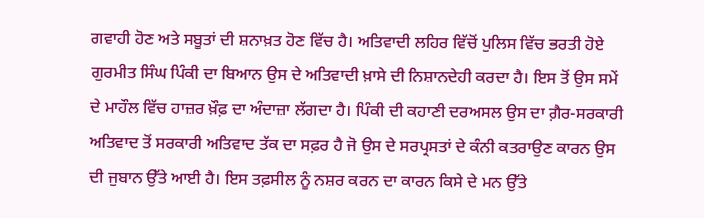ਗਵਾਹੀ ਹੋਣ ਅਤੇ ਸਬੂਤਾਂ ਦੀ ਸ਼ਨਾਖ਼ਤ ਹੋਣ ਵਿੱਚ ਹੈ। ਅਤਿਵਾਦੀ ਲਹਿਰ ਵਿੱਚੋਂ ਪੁਲਿਸ ਵਿੱਚ ਭਰਤੀ ਹੋਏ ਗੁਰਮੀਤ ਸਿੰਘ ਪਿੰਕੀ ਦਾ ਬਿਆਨ ਉਸ ਦੇ ਅਤਿਵਾਦੀ ਖ਼ਾਸੇ ਦੀ ਨਿਸ਼ਾਨਦੇਹੀ ਕਰਦਾ ਹੈ। ਇਸ ਤੋਂ ਉਸ ਸਮੇਂ ਦੇ ਮਾਹੌਲ ਵਿੱਚ ਹਾਜ਼ਰ ਖ਼ੌਫ਼ ਦਾ ਅੰਦਾਜ਼ਾ ਲੱਗਦਾ ਹੈ। ਪਿੰਕੀ ਦੀ ਕਹਾਣੀ ਦਰਅਸਲ ਉਸ ਦਾ ਗ਼ੈਰ-ਸਰਕਾਰੀ ਅਤਿਵਾਦ ਤੋਂ ਸਰਕਾਰੀ ਅਤਿਵਾਦ ਤੱਕ ਦਾ ਸਫ਼ਰ ਹੈ ਜੋ ਉਸ ਦੇ ਸਰਪ੍ਰਸਤਾਂ ਦੇ ਕੰਨੀ ਕਤਰਾਉਣ ਕਾਰਨ ਉਸ ਦੀ ਜੁਬਾਨ ਉੱਤੇ ਆਈ ਹੈ। ਇਸ ਤਫ਼ਸੀਲ ਨੂੰ ਨਸ਼ਰ ਕਰਨ ਦਾ ਕਾਰਨ ਕਿਸੇ ਦੇ ਮਨ ਉੱਤੇ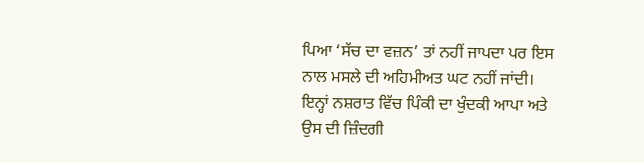ਪਿਆ ‘ਸੱਚ ਦਾ ਵਜ਼ਨ’ ਤਾਂ ਨਹੀਂ ਜਾਪਦਾ ਪਰ ਇਸ ਨਾਲ ਮਸਲੇ ਦੀ ਅਹਿਮੀਅਤ ਘਟ ਨਹੀਂ ਜਾਂਦੀ। ਇਨ੍ਹਾਂ ਨਸ਼ਰਾਤ ਵਿੱਚ ਪਿੰਕੀ ਦਾ ਖੁੰਦਕੀ ਆਪਾ ਅਤੇ ਉਸ ਦੀ ਜ਼ਿੰਦਗੀ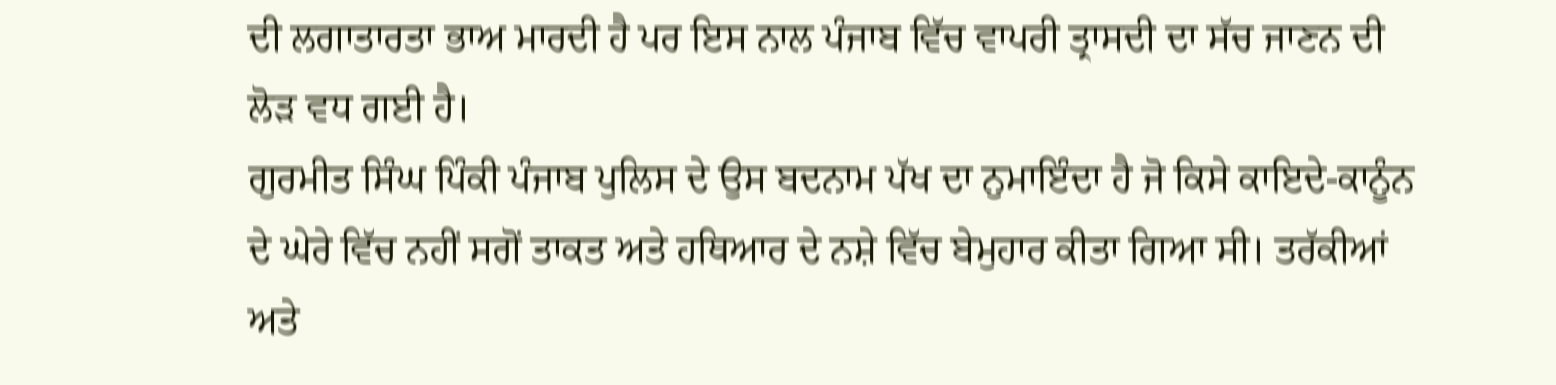ਦੀ ਲਗਾਤਾਰਤਾ ਭਾਅ ਮਾਰਦੀ ਹੈ ਪਰ ਇਸ ਨਾਲ ਪੰਜਾਬ ਵਿੱਚ ਵਾਪਰੀ ਤ੍ਰਾਸਦੀ ਦਾ ਸੱਚ ਜਾਣਨ ਦੀ ਲੋੜ ਵਧ ਗਈ ਹੈ।
ਗੁਰਮੀਤ ਸਿੰਘ ਪਿੰਕੀ ਪੰਜਾਬ ਪੁਲਿਸ ਦੇ ਉਸ ਬਦਨਾਮ ਪੱਖ ਦਾ ਨੁਮਾਇੰਦਾ ਹੈ ਜੋ ਕਿਸੇ ਕਾਇਦੇ-ਕਾਨੂੰਨ ਦੇ ਘੇਰੇ ਵਿੱਚ ਨਹੀਂ ਸਗੋਂ ਤਾਕਤ ਅਤੇ ਹਥਿਆਰ ਦੇ ਨਸ਼ੇ ਵਿੱਚ ਬੇਮੁਹਾਰ ਕੀਤਾ ਗਿਆ ਸੀ। ਤਰੱਕੀਆਂ ਅਤੇ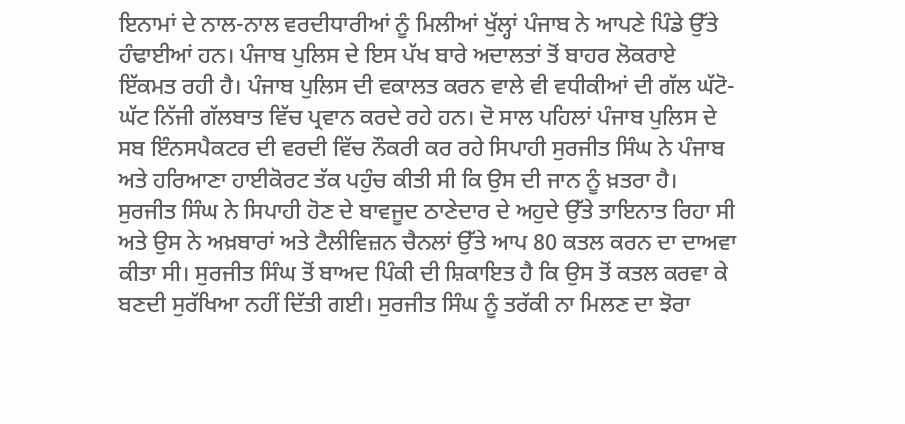ਇਨਾਮਾਂ ਦੇ ਨਾਲ-ਨਾਲ ਵਰਦੀਧਾਰੀਆਂ ਨੂੰ ਮਿਲੀਆਂ ਖੁੱਲ੍ਹਾਂ ਪੰਜਾਬ ਨੇ ਆਪਣੇ ਪਿੰਡੇ ਉੱਤੇ ਹੰਢਾਈਆਂ ਹਨ। ਪੰਜਾਬ ਪੁਲਿਸ ਦੇ ਇਸ ਪੱਖ ਬਾਰੇ ਅਦਾਲਤਾਂ ਤੋਂ ਬਾਹਰ ਲੋਕਰਾਏ ਇੱਕਮਤ ਰਹੀ ਹੈ। ਪੰਜਾਬ ਪੁਲਿਸ ਦੀ ਵਕਾਲਤ ਕਰਨ ਵਾਲੇ ਵੀ ਵਧੀਕੀਆਂ ਦੀ ਗੱਲ ਘੱਟੋ-ਘੱਟ ਨਿੱਜੀ ਗੱਲਬਾਤ ਵਿੱਚ ਪ੍ਰਵਾਨ ਕਰਦੇ ਰਹੇ ਹਨ। ਦੋ ਸਾਲ ਪਹਿਲਾਂ ਪੰਜਾਬ ਪੁਲਿਸ ਦੇ ਸਬ ਇੰਨਸਪੈਕਟਰ ਦੀ ਵਰਦੀ ਵਿੱਚ ਨੌਕਰੀ ਕਰ ਰਹੇ ਸਿਪਾਹੀ ਸੁਰਜੀਤ ਸਿੰਘ ਨੇ ਪੰਜਾਬ ਅਤੇ ਹਰਿਆਣਾ ਹਾਈਕੋਰਟ ਤੱਕ ਪਹੁੰਚ ਕੀਤੀ ਸੀ ਕਿ ਉਸ ਦੀ ਜਾਨ ਨੂੰ ਖ਼ਤਰਾ ਹੈ। ਸੁਰਜੀਤ ਸਿੰਘ ਨੇ ਸਿਪਾਹੀ ਹੋਣ ਦੇ ਬਾਵਜੂਦ ਠਾਣੇਦਾਰ ਦੇ ਅਹੁਦੇ ਉੱਤੇ ਤਾਇਨਾਤ ਰਿਹਾ ਸੀ ਅਤੇ ਉਸ ਨੇ ਅਖ਼ਬਾਰਾਂ ਅਤੇ ਟੈਲੀਵਿਜ਼ਨ ਚੈਨਲਾਂ ਉੱਤੇ ਆਪ 80 ਕਤਲ ਕਰਨ ਦਾ ਦਾਅਵਾ ਕੀਤਾ ਸੀ। ਸੁਰਜੀਤ ਸਿੰਘ ਤੋਂ ਬਾਅਦ ਪਿੰਕੀ ਦੀ ਸ਼ਿਕਾਇਤ ਹੈ ਕਿ ਉਸ ਤੋਂ ਕਤਲ ਕਰਵਾ ਕੇ ਬਣਦੀ ਸੁਰੱਖਿਆ ਨਹੀਂ ਦਿੱਤੀ ਗਈ। ਸੁਰਜੀਤ ਸਿੰਘ ਨੂੰ ਤਰੱਕੀ ਨਾ ਮਿਲਣ ਦਾ ਝੋਰਾ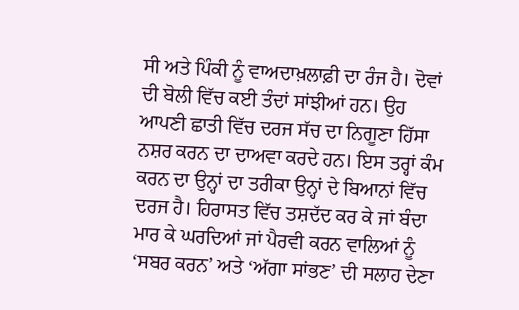ਸੀ ਅਤੇ ਪਿੰਕੀ ਨੂੰ ਵਾਅਦਾਖ਼ਲਾਫ਼ੀ ਦਾ ਰੰਜ ਹੈ। ਦੋਵਾਂ ਦੀ ਬੋਲੀ ਵਿੱਚ ਕਈ ਤੰਦਾਂ ਸਾਂਝੀਆਂ ਹਨ। ਉਹ ਆਪਣੀ ਛਾਤੀ ਵਿੱਚ ਦਰਜ ਸੱਚ ਦਾ ਨਿਗੂਣਾ ਹਿੱਸਾ ਨਸ਼ਰ ਕਰਨ ਦਾ ਦਾਅਵਾ ਕਰਦੇ ਹਨ। ਇਸ ਤਰ੍ਹਾਂ ਕੰਮ ਕਰਨ ਦਾ ਉਨ੍ਹਾਂ ਦਾ ਤਰੀਕਾ ਉਨ੍ਹਾਂ ਦੇ ਬਿਆਨਾਂ ਵਿੱਚ ਦਰਜ ਹੈ। ਹਿਰਾਸਤ ਵਿੱਚ ਤਸ਼ਦੱਦ ਕਰ ਕੇ ਜਾਂ ਬੰਦਾ ਮਾਰ ਕੇ ਘਰਦਿਆਂ ਜਾਂ ਪੈਰਵੀ ਕਰਨ ਵਾਲਿਆਂ ਨੂੰ ‘ਸਬਰ ਕਰਨ’ ਅਤੇ ‘ਅੱਗਾ ਸਾਂਭਣ’ ਦੀ ਸਲਾਹ ਦੇਣਾ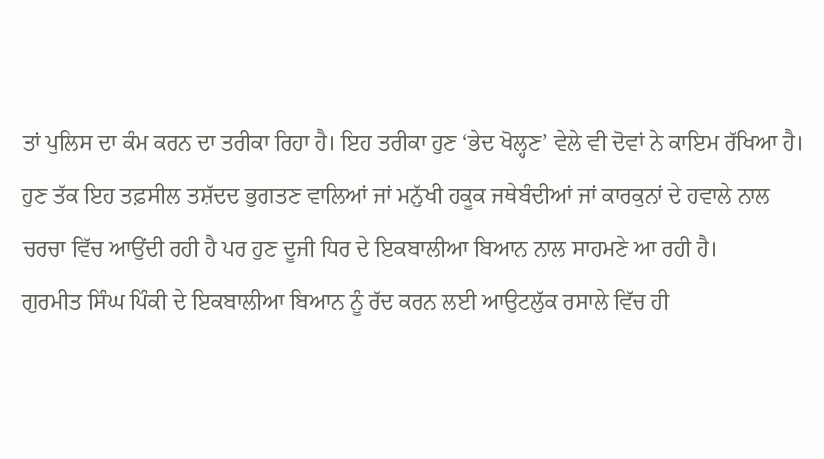ਤਾਂ ਪੁਲਿਸ ਦਾ ਕੰਮ ਕਰਨ ਦਾ ਤਰੀਕਾ ਰਿਹਾ ਹੈ। ਇਹ ਤਰੀਕਾ ਹੁਣ ‘ਭੇਦ ਖੋਲ੍ਹਣ’ ਵੇਲੇ ਵੀ ਦੋਵਾਂ ਨੇ ਕਾਇਮ ਰੱਖਿਆ ਹੈ। ਹੁਣ ਤੱਕ ਇਹ ਤਫ਼ਸੀਲ ਤਸ਼ੱਦਦ ਭੁਗਤਣ ਵਾਲਿਆਂ ਜਾਂ ਮਨੁੱਖੀ ਹਕੂਕ ਜਥੇਬੰਦੀਆਂ ਜਾਂ ਕਾਰਕੁਨਾਂ ਦੇ ਹਵਾਲੇ ਨਾਲ ਚਰਚਾ ਵਿੱਚ ਆਉਂਦੀ ਰਹੀ ਹੈ ਪਰ ਹੁਣ ਦੂਜੀ ਧਿਰ ਦੇ ਇਕਬਾਲੀਆ ਬਿਆਨ ਨਾਲ ਸਾਹਮਣੇ ਆ ਰਹੀ ਹੈ।
ਗੁਰਮੀਤ ਸਿੰਘ ਪਿੰਕੀ ਦੇ ਇਕਬਾਲੀਆ ਬਿਆਨ ਨੂੰ ਰੱਦ ਕਰਨ ਲਈ ਆਉਟਲੁੱਕ ਰਸਾਲੇ ਵਿੱਚ ਹੀ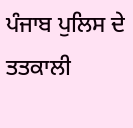ਪੰਜਾਬ ਪੁਲਿਸ ਦੇ ਤਤਕਾਲੀ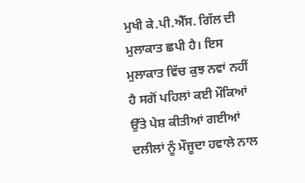ਮੁਖੀ ਕੇ.ਪੀ.ਐੱਸ. ਗਿੱਲ ਦੀ ਮੁਲਾਕਾਤ ਛਪੀ ਹੈ। ਇਸ ਮੁਲਾਕਾਤ ਵਿੱਚ ਕੁਝ ਨਵਾਂ ਨਹੀਂ ਹੈ ਸਗੋਂ ਪਹਿਲਾਂ ਕਈ ਮੌਕਿਆਂ ਉੱਤੇ ਪੇਸ਼ ਕੀਤੀਆਂ ਗਈਆਂ ਦਲੀਲਾਂ ਨੂੰ ਮੌਜੂਦਾ ਹਵਾਲੇ ਨਾਲ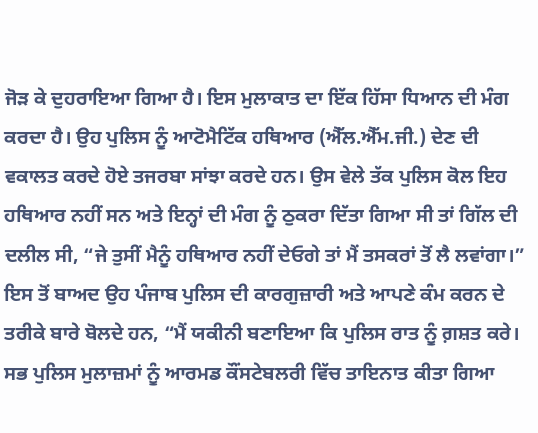ਜੋੜ ਕੇ ਦੁਹਰਾਇਆ ਗਿਆ ਹੈ। ਇਸ ਮੁਲਾਕਾਤ ਦਾ ਇੱਕ ਹਿੱਸਾ ਧਿਆਨ ਦੀ ਮੰਗ ਕਰਦਾ ਹੈ। ਉਹ ਪੁਲਿਸ ਨੂੰ ਆਟੋਮੈਟਿੱਕ ਹਥਿਆਰ (ਐੱਲ.ਐੱਮ.ਜੀ.) ਦੇਣ ਦੀ ਵਕਾਲਤ ਕਰਦੇ ਹੋਏ ਤਜਰਬਾ ਸਾਂਝਾ ਕਰਦੇ ਹਨ। ਉਸ ਵੇਲੇ ਤੱਕ ਪੁਲਿਸ ਕੋਲ ਇਹ ਹਥਿਆਰ ਨਹੀਂ ਸਨ ਅਤੇ ਇਨ੍ਹਾਂ ਦੀ ਮੰਗ ਨੂੰ ਠੁਕਰਾ ਦਿੱਤਾ ਗਿਆ ਸੀ ਤਾਂ ਗਿੱਲ ਦੀ ਦਲੀਲ ਸੀ, “ਜੇ ਤੁਸੀਂ ਮੈਨੂੰ ਹਥਿਆਰ ਨਹੀਂ ਦੇਓਗੇ ਤਾਂ ਮੈਂ ਤਸਕਰਾਂ ਤੋਂ ਲੈ ਲਵਾਂਗਾ।” ਇਸ ਤੋਂ ਬਾਅਦ ਉਹ ਪੰਜਾਬ ਪੁਲਿਸ ਦੀ ਕਾਰਗੁਜ਼ਾਰੀ ਅਤੇ ਆਪਣੇ ਕੰਮ ਕਰਨ ਦੇ ਤਰੀਕੇ ਬਾਰੇ ਬੋਲਦੇ ਹਨ, “ਮੈਂ ਯਕੀਨੀ ਬਣਾਇਆ ਕਿ ਪੁਲਿਸ ਰਾਤ ਨੂੰ ਗ਼ਸ਼ਤ ਕਰੇ। ਸਭ ਪੁਲਿਸ ਮੁਲਾਜ਼ਮਾਂ ਨੂੰ ਆਰਮਡ ਕੌਂਸਟੇਬਲਰੀ ਵਿੱਚ ਤਾਇਨਾਤ ਕੀਤਾ ਗਿਆ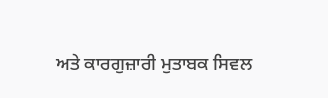ਅਤੇ ਕਾਰਗੁਜ਼ਾਰੀ ਮੁਤਾਬਕ ਸਿਵਲ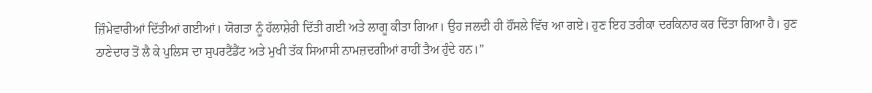ਜ਼ਿੰਮੇਵਾਰੀਆਂ ਦਿੱਤੀਆਂ ਗਈਆਂ। ਯੋਗਤਾ ਨੂੰ ਹੱਲਾਸ਼ੇਰੀ ਦਿੱਤੀ ਗਈ ਅਤੇ ਲਾਗੂ ਕੀਤਾ ਗਿਆ। ਉਹ ਜਲਦੀ ਹੀ ਹੌਂਸਲੇ ਵਿੱਚ ਆ ਗਏ। ਹੁਣ ਇਹ ਤਰੀਕਾ ਦਰਕਿਨਾਰ ਕਰ ਦਿੱਤਾ ਗਿਆ ਹੈ। ਹੁਣ ਠਾਣੇਦਾਰ ਤੋਂ ਲੈ ਕੇ ਪੁਲਿਸ ਦਾ ਸੁਪਰਟੈਂਡੈਂਟ ਅਤੇ ਮੁਖੀ ਤੱਕ ਸਿਆਸੀ ਨਾਮਜ਼ਦਗੀਆਂ ਰਾਹੀਂ ਤੈਅ ਹੁੰਦੇ ਹਨ।”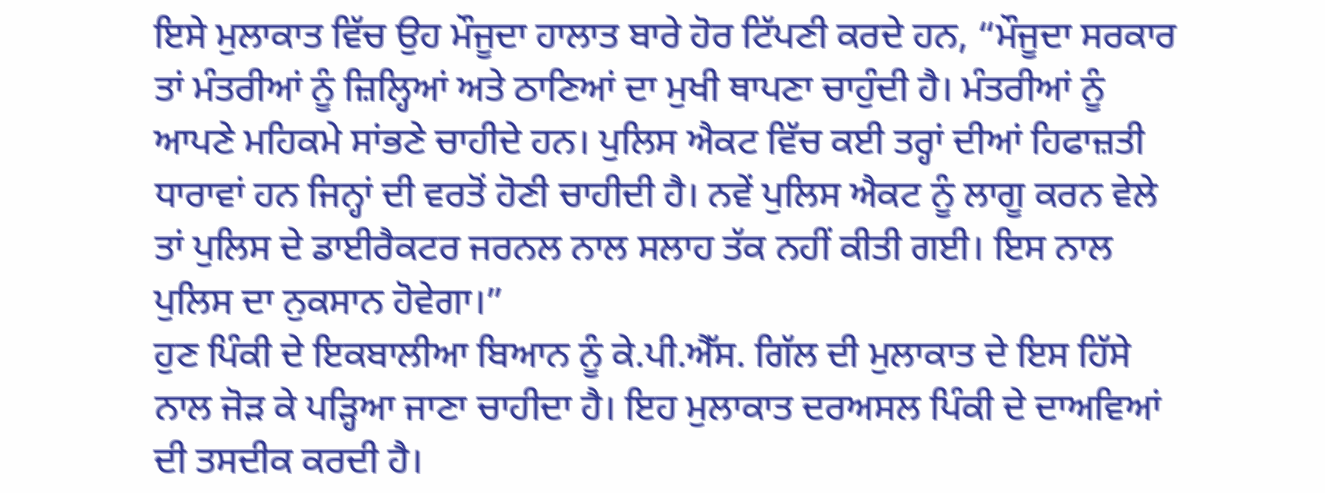ਇਸੇ ਮੁਲਾਕਾਤ ਵਿੱਚ ਉਹ ਮੌਜੂਦਾ ਹਾਲਾਤ ਬਾਰੇ ਹੋਰ ਟਿੱਪਣੀ ਕਰਦੇ ਹਨ, “ਮੌਜੂਦਾ ਸਰਕਾਰ ਤਾਂ ਮੰਤਰੀਆਂ ਨੂੰ ਜ਼ਿਲ੍ਹਿਆਂ ਅਤੇ ਠਾਣਿਆਂ ਦਾ ਮੁਖੀ ਥਾਪਣਾ ਚਾਹੁੰਦੀ ਹੈ। ਮੰਤਰੀਆਂ ਨੂੰ ਆਪਣੇ ਮਹਿਕਮੇ ਸਾਂਭਣੇ ਚਾਹੀਦੇ ਹਨ। ਪੁਲਿਸ ਐਕਟ ਵਿੱਚ ਕਈ ਤਰ੍ਹਾਂ ਦੀਆਂ ਹਿਫਾਜ਼ਤੀ ਧਾਰਾਵਾਂ ਹਨ ਜਿਨ੍ਹਾਂ ਦੀ ਵਰਤੋਂ ਹੋਣੀ ਚਾਹੀਦੀ ਹੈ। ਨਵੇਂ ਪੁਲਿਸ ਐਕਟ ਨੂੰ ਲਾਗੂ ਕਰਨ ਵੇਲੇ ਤਾਂ ਪੁਲਿਸ ਦੇ ਡਾਈਰੈਕਟਰ ਜਰਨਲ ਨਾਲ ਸਲਾਹ ਤੱਕ ਨਹੀਂ ਕੀਤੀ ਗਈ। ਇਸ ਨਾਲ ਪੁਲਿਸ ਦਾ ਨੁਕਸਾਨ ਹੋਵੇਗਾ।”
ਹੁਣ ਪਿੰਕੀ ਦੇ ਇਕਬਾਲੀਆ ਬਿਆਨ ਨੂੰ ਕੇ.ਪੀ.ਐੱਸ. ਗਿੱਲ ਦੀ ਮੁਲਾਕਾਤ ਦੇ ਇਸ ਹਿੱਸੇ ਨਾਲ ਜੋੜ ਕੇ ਪੜ੍ਹਿਆ ਜਾਣਾ ਚਾਹੀਦਾ ਹੈ। ਇਹ ਮੁਲਾਕਾਤ ਦਰਅਸਲ ਪਿੰਕੀ ਦੇ ਦਾਅਵਿਆਂ ਦੀ ਤਸਦੀਕ ਕਰਦੀ ਹੈ।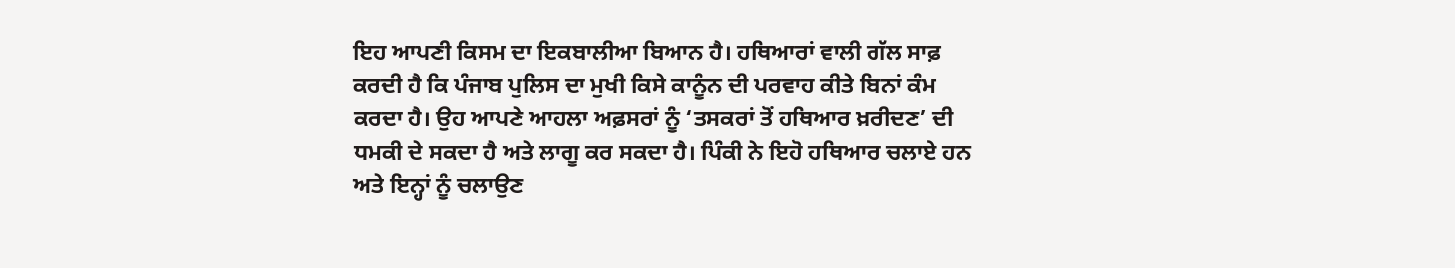ਇਹ ਆਪਣੀ ਕਿਸਮ ਦਾ ਇਕਬਾਲੀਆ ਬਿਆਨ ਹੈ। ਹਥਿਆਰਾਂ ਵਾਲੀ ਗੱਲ ਸਾਫ਼ ਕਰਦੀ ਹੈ ਕਿ ਪੰਜਾਬ ਪੁਲਿਸ ਦਾ ਮੁਖੀ ਕਿਸੇ ਕਾਨੂੰਨ ਦੀ ਪਰਵਾਹ ਕੀਤੇ ਬਿਨਾਂ ਕੰਮ ਕਰਦਾ ਹੈ। ਉਹ ਆਪਣੇ ਆਹਲਾ ਅਫ਼ਸਰਾਂ ਨੂੰ ‘ਤਸਕਰਾਂ ਤੋਂ ਹਥਿਆਰ ਖ਼ਰੀਦਣ’ ਦੀ ਧਮਕੀ ਦੇ ਸਕਦਾ ਹੈ ਅਤੇ ਲਾਗੂ ਕਰ ਸਕਦਾ ਹੈ। ਪਿੰਕੀ ਨੇ ਇਹੋ ਹਥਿਆਰ ਚਲਾਏ ਹਨ ਅਤੇ ਇਨ੍ਹਾਂ ਨੂੰ ਚਲਾਉਣ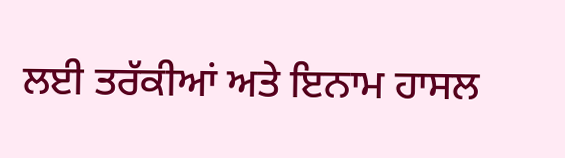ਲਈ ਤਰੱਕੀਆਂ ਅਤੇ ਇਨਾਮ ਹਾਸਲ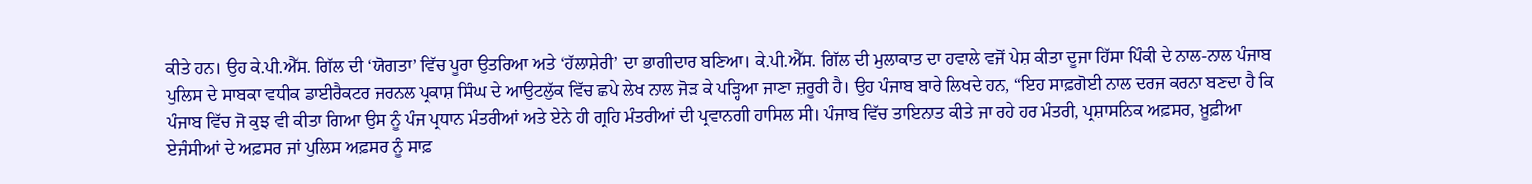ਕੀਤੇ ਹਨ। ਉਹ ਕੇ.ਪੀ.ਐੱਸ. ਗਿੱਲ ਦੀ ‘ਯੋਗਤਾ’ ਵਿੱਚ ਪੂਰਾ ਉਤਰਿਆ ਅਤੇ ‘ਹੱਲਾਸ਼ੇਰੀ’ ਦਾ ਭਾਗੀਦਾਰ ਬਣਿਆ। ਕੇ.ਪੀ.ਐੱਸ. ਗਿੱਲ ਦੀ ਮੁਲਾਕਾਤ ਦਾ ਹਵਾਲੇ ਵਜੋਂ ਪੇਸ਼ ਕੀਤਾ ਦੂਜਾ ਹਿੱਸਾ ਪਿੰਕੀ ਦੇ ਨਾਲ-ਨਾਲ ਪੰਜਾਬ ਪੁਲਿਸ ਦੇ ਸਾਬਕਾ ਵਧੀਕ ਡਾਈਰੈਕਟਰ ਜਰਨਲ ਪ੍ਰਕਾਸ਼ ਸਿੰਘ ਦੇ ਆਉਟਲੁੱਕ ਵਿੱਚ ਛਪੇ ਲੇਖ ਨਾਲ ਜੋੜ ਕੇ ਪੜ੍ਹਿਆ ਜਾਣਾ ਜ਼ਰੂਰੀ ਹੈ। ਉਹ ਪੰਜਾਬ ਬਾਰੇ ਲਿਖਦੇ ਹਨ, “ਇਹ ਸਾਫ਼ਗੋਈ ਨਾਲ ਦਰਜ ਕਰਨਾ ਬਣਦਾ ਹੈ ਕਿ ਪੰਜਾਬ ਵਿੱਚ ਜੋ ਕੁਝ ਵੀ ਕੀਤਾ ਗਿਆ ਉਸ ਨੂੰ ਪੰਜ ਪ੍ਰਧਾਨ ਮੰਤਰੀਆਂ ਅਤੇ ਏਨੇ ਹੀ ਗ੍ਰਹਿ ਮੰਤਰੀਆਂ ਦੀ ਪ੍ਰਵਾਨਗੀ ਹਾਸਿਲ ਸੀ। ਪੰਜਾਬ ਵਿੱਚ ਤਾਇਨਾਤ ਕੀਤੇ ਜਾ ਰਹੇ ਹਰ ਮੰਤਰੀ, ਪ੍ਰਸ਼ਾਸਨਿਕ ਅਫ਼ਸਰ, ਖ਼ੂਫ਼ੀਆ ਏਜੰਸੀਆਂ ਦੇ ਅਫ਼ਸਰ ਜਾਂ ਪੁਲਿਸ ਅਫ਼ਸਰ ਨੂੰ ਸਾਫ਼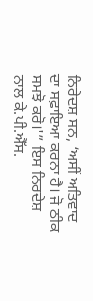ਨਿਰੇਦਸ਼ ਸਨ, ‘ਅਸੀਂ ਅਤਿਵਾਦ ਦਾ ਸਫ਼ਾਇਆ ਕਰਨਾ ਹੈ। ਜੋ ਠੀਕ ਸਮਝੋ ਕਰੋ।'” ਇਸ ਨਿਰਦੇਸ਼ ਨਾਲ ਕੇ.ਪੀ.ਐੱਸ.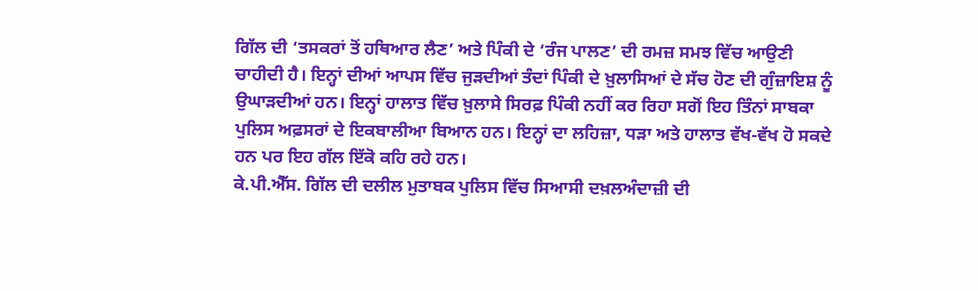ਗਿੱਲ ਦੀ ‘ਤਸਕਰਾਂ ਤੋਂ ਹਥਿਆਰ ਲੈਣ’ ਅਤੇ ਪਿੰਕੀ ਦੇ ‘ਰੰਜ ਪਾਲਣ’ ਦੀ ਰਮਜ਼ ਸਮਝ ਵਿੱਚ ਆਉਣੀ ਚਾਹੀਦੀ ਹੈ। ਇਨ੍ਹਾਂ ਦੀਆਂ ਆਪਸ ਵਿੱਚ ਜੁੜਦੀਆਂ ਤੰਦਾਂ ਪਿੰਕੀ ਦੇ ਖ਼ੁਲਾਸਿਆਂ ਦੇ ਸੱਚ ਹੋਣ ਦੀ ਗੁੰਜ਼ਾਇਸ਼ ਨੂੰ ਉਘਾੜਦੀਆਂ ਹਨ। ਇਨ੍ਹਾਂ ਹਾਲਾਤ ਵਿੱਚ ਖ਼ੁਲਾਸੇ ਸਿਰਫ਼ ਪਿੰਕੀ ਨਹੀਂ ਕਰ ਰਿਹਾ ਸਗੋਂ ਇਹ ਤਿੰਨਾਂ ਸਾਬਕਾ ਪੁਲਿਸ ਅਫ਼ਸਰਾਂ ਦੇ ਇਕਬਾਲੀਆ ਬਿਆਨ ਹਨ। ਇਨ੍ਹਾਂ ਦਾ ਲਹਿਜ਼ਾ, ਧੜਾ ਅਤੇ ਹਾਲਾਤ ਵੱਖ-ਵੱਖ ਹੋ ਸਕਦੇ ਹਨ ਪਰ ਇਹ ਗੱਲ ਇੱਕੋ ਕਹਿ ਰਹੇ ਹਨ।
ਕੇ.ਪੀ.ਐੱਸ. ਗਿੱਲ ਦੀ ਦਲੀਲ ਮੁਤਾਬਕ ਪੁਲਿਸ ਵਿੱਚ ਸਿਆਸੀ ਦਖ਼ਲਅੰਦਾਜ਼ੀ ਦੀ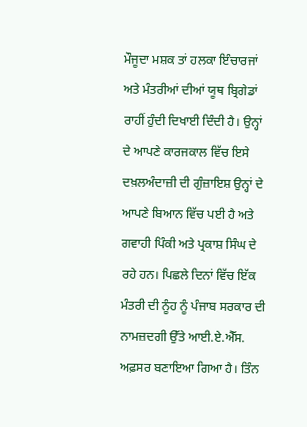ਮੌਜੂਦਾ ਮਸ਼ਕ ਤਾਂ ਹਲਕਾ ਇੰਚਾਰਜਾਂ ਅਤੇ ਮੰਤਰੀਆਂ ਦੀਆਂ ਯੂਥ ਬ੍ਰਿਗੇਡਾਂ ਰਾਹੀਂ ਹੁੰਦੀ ਦਿਖਾਈ ਦਿੰਦੀ ਹੈ। ਉਨ੍ਹਾਂ ਦੇ ਆਪਣੇ ਕਾਰਜਕਾਲ ਵਿੱਚ ਇਸੇ ਦਖ਼ਲਅੰਦਾਜ਼ੀ ਦੀ ਗੁੰਜ਼ਾਇਸ਼ ਉਨ੍ਹਾਂ ਦੇ ਆਪਣੇ ਬਿਆਨ ਵਿੱਚ ਪਈ ਹੈ ਅਤੇ ਗਵਾਹੀ ਪਿੰਕੀ ਅਤੇ ਪ੍ਰਕਾਸ਼ ਸਿੰਘ ਦੇ ਰਹੇ ਹਨ। ਪਿਛਲੇ ਦਿਨਾਂ ਵਿੱਚ ਇੱਕ ਮੰਤਰੀ ਦੀ ਨੂੰਹ ਨੂੰ ਪੰਜਾਬ ਸਰਕਾਰ ਦੀ ਨਾਮਜ਼ਦਗੀ ਉੱਤੇ ਆਈ.ਏ.ਐੱਸ. ਅਫ਼ਸਰ ਬਣਾਇਆ ਗਿਆ ਹੈ। ਤਿੰਨ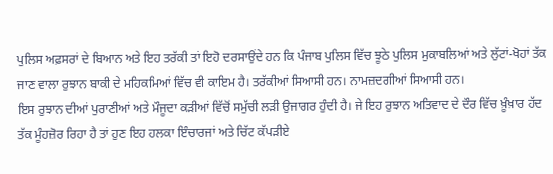ਪੁਲਿਸ ਅਫ਼ਸਰਾਂ ਦੇ ਬਿਆਨ ਅਤੇ ਇਹ ਤਰੱਕੀ ਤਾਂ ਇਹੋ ਦਰਸਾਉਂਦੇ ਹਨ ਕਿ ਪੰਜਾਬ ਪੁਲਿਸ ਵਿੱਚ ਝੂਠੇ ਪੁਲਿਸ ਮੁਕਾਬਲਿਆਂ ਅਤੇ ਲੁੱਟਾਂ-ਖੋਹਾਂ ਤੱਕ ਜਾਣ ਵਾਲਾ ਰੁਝਾਨ ਬਾਕੀ ਦੇ ਮਹਿਕਮਿਆਂ ਵਿੱਚ ਵੀ ਕਾਇਮ ਹੈ। ਤਰੱਕੀਆਂ ਸਿਆਸੀ ਹਨ। ਨਾਮਜ਼ਦਗੀਆਂ ਸਿਆਸੀ ਹਨ।
ਇਸ ਰੁਝਾਨ ਦੀਆਂ ਪੁਰਾਣੀਆਂ ਅਤੇ ਮੌਜੂਦਾ ਕੜੀਆਂ ਵਿੱਚੋਂ ਸਮੁੱਚੀ ਲੜੀ ਉਜਾਗਰ ਹੁੰਦੀ ਹੈ। ਜੇ ਇਹ ਰੁਝਾਨ ਅਤਿਵਾਦ ਦੇ ਦੌਰ ਵਿੱਚ ਖ਼ੂੰਖ਼ਾਰ ਹੱਦ ਤੱਕ ਮੂੰਹਜ਼ੋਰ ਰਿਹਾ ਹੈ ਤਾਂ ਹੁਣ ਇਹ ਹਲਕਾ ਇੰਚਾਰਜਾਂ ਅਤੇ ਚਿੱਟ ਕੱਪੜੀਏ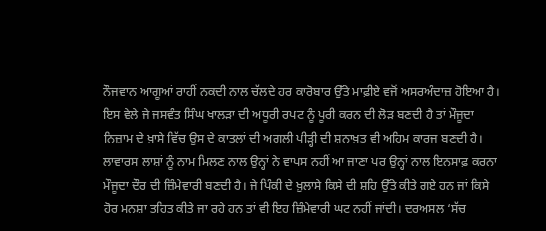ਨੌਜਵਾਨ ਆਗੂਆਂ ਰਾਹੀਂ ਨਕਦੀ ਨਾਲ ਚੱਲਦੇ ਹਰ ਕਾਰੋਬਾਰ ਉੱਤੇ ਮਾਫ਼ੀਏ ਵਜੋਂ ਅਸਰਅੰਦਾਜ਼ ਹੋਇਆ ਹੈ। ਇਸ ਵੇਲੇ ਜੇ ਜਸਵੰਤ ਸਿੰਘ ਖਾਲੜਾ ਦੀ ਅਧੂਰੀ ਰਪਟ ਨੂੰ ਪੂਰੀ ਕਰਨ ਦੀ ਲੋੜ ਬਣਦੀ ਹੈ ਤਾਂ ਮੌਜੂਦਾ ਨਿਜ਼ਾਮ ਦੇ ਖ਼ਾਸੇ ਵਿੱਚ ਉਸ ਦੇ ਕਾਤਲਾਂ ਦੀ ਅਗਲੀ ਪੀੜ੍ਹੀ ਦੀ ਸ਼ਨਾਖ਼ਤ ਵੀ ਅਹਿਮ ਕਾਰਜ ਬਣਦੀ ਹੈ। ਲਾਵਾਰਸ ਲਾਸ਼ਾਂ ਨੂੰ ਨਾਮ ਮਿਲਣ ਨਾਲ ਉਨ੍ਹਾਂ ਨੇ ਵਾਪਸ ਨਹੀਂ ਆ ਜਾਣਾ ਪਰ ਉਨ੍ਹਾਂ ਨਾਲ ਇਨਸਾਫ਼ ਕਰਨਾ ਮੌਜੂਦਾ ਦੌਰ ਦੀ ਜ਼ਿੰਮੇਵਾਰੀ ਬਣਦੀ ਹੈ। ਜੇ ਪਿੰਕੀ ਦੇ ਖ਼ੁਲਾਸੇ ਕਿਸੇ ਦੀ ਸ਼ਹਿ ਉੱਤੇ ਕੀਤੇ ਗਏ ਹਨ ਜਾਂ ਕਿਸੇ ਹੋਰ ਮਨਸ਼ਾ ਤਹਿਤ ਕੀਤੇ ਜਾ ਰਹੇ ਹਨ ਤਾਂ ਵੀ ਇਹ ਜ਼ਿੰਮੇਵਾਰੀ ਘਟ ਨਹੀਂ ਜਾਂਦੀ। ਦਰਅਸਲ ‘ਸੱਚ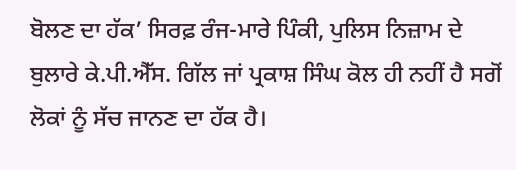ਬੋਲਣ ਦਾ ਹੱਕ’ ਸਿਰਫ਼ ਰੰਜ-ਮਾਰੇ ਪਿੰਕੀ, ਪੁਲਿਸ ਨਿਜ਼ਾਮ ਦੇ ਬੁਲਾਰੇ ਕੇ.ਪੀ.ਐੱਸ. ਗਿੱਲ ਜਾਂ ਪ੍ਰਕਾਸ਼ ਸਿੰਘ ਕੋਲ ਹੀ ਨਹੀਂ ਹੈ ਸਗੋਂ ਲੋਕਾਂ ਨੂੰ ਸੱਚ ਜਾਨਣ ਦਾ ਹੱਕ ਹੈ।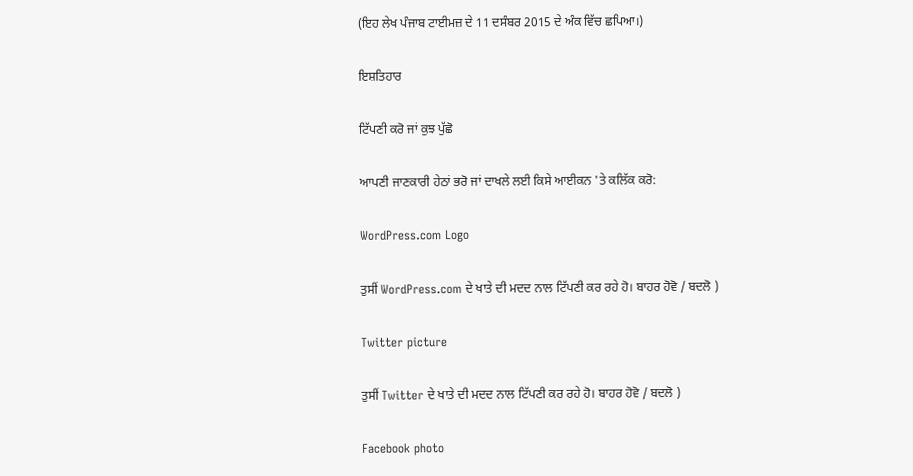(ਇਹ ਲੇਖ ਪੰਜਾਬ ਟਾਈਮਜ਼ ਦੇ 11 ਦਸੰਬਰ 2015 ਦੇ ਅੰਕ ਵਿੱਚ ਛਪਿਆ।)

ਇਸ਼ਤਿਹਾਰ

ਟਿੱਪਣੀ ਕਰੋ ਜਾਂ ਕੁਝ ਪੁੱਛੋ

ਆਪਣੀ ਜਾਣਕਾਰੀ ਹੇਠਾਂ ਭਰੋ ਜਾਂ ਦਾਖਲੇ ਲਈ ਕਿਸੇ ਆਈਕਨ 'ਤੇ ਕਲਿੱਕ ਕਰੋ:

WordPress.com Logo

ਤੁਸੀਂ WordPress.com ਦੇ ਖਾਤੇ ਦੀ ਮਦਦ ਨਾਲ ਟਿੱਪਣੀ ਕਰ ਰਹੇ ਹੋ। ਬਾਹਰ ਹੋਵੋ / ਬਦਲੋ )

Twitter picture

ਤੁਸੀਂ Twitter ਦੇ ਖਾਤੇ ਦੀ ਮਦਦ ਨਾਲ ਟਿੱਪਣੀ ਕਰ ਰਹੇ ਹੋ। ਬਾਹਰ ਹੋਵੋ / ਬਦਲੋ )

Facebook photo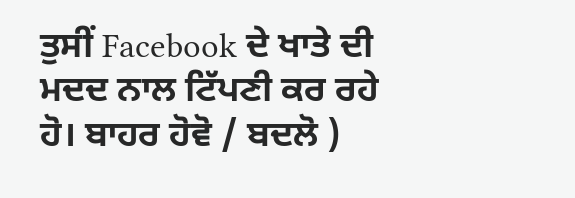ਤੁਸੀਂ Facebook ਦੇ ਖਾਤੇ ਦੀ ਮਦਦ ਨਾਲ ਟਿੱਪਣੀ ਕਰ ਰਹੇ ਹੋ। ਬਾਹਰ ਹੋਵੋ / ਬਦਲੋ )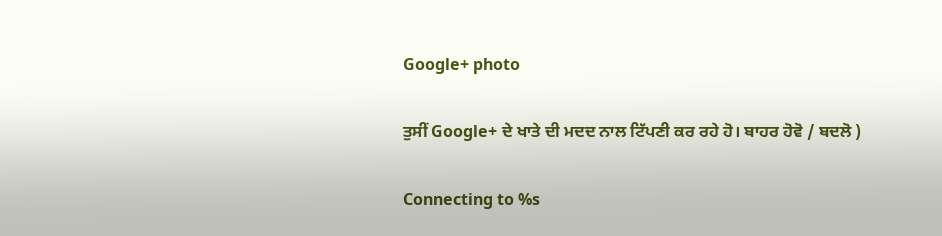Google+ photo

ਤੁਸੀਂ Google+ ਦੇ ਖਾਤੇ ਦੀ ਮਦਦ ਨਾਲ ਟਿੱਪਣੀ ਕਰ ਰਹੇ ਹੋ। ਬਾਹਰ ਹੋਵੋ / ਬਦਲੋ )

Connecting to %s